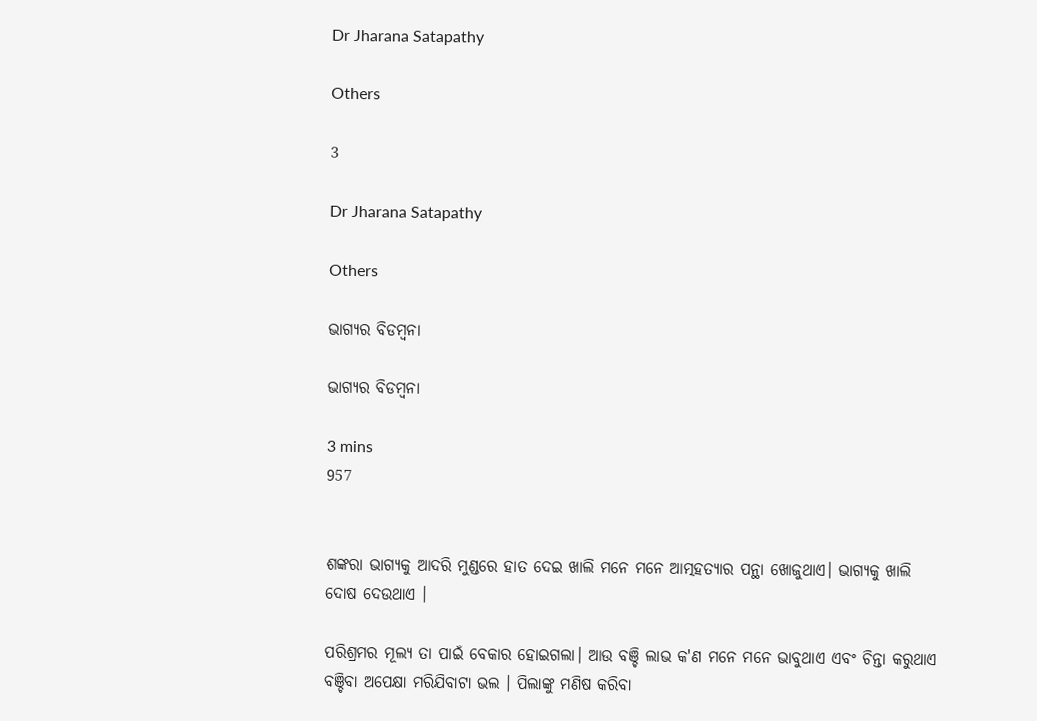Dr Jharana Satapathy

Others

3

Dr Jharana Satapathy

Others

ଭାଗ୍ୟର ବିଡମ୍ବନା

ଭାଗ୍ୟର ବିଡମ୍ବନା

3 mins
957


ଶଙ୍କରା ଭାଗ୍ୟକୁ ଆଦରି ମୁଣ୍ଡରେ ହାତ ଦେଇ ଖାଲି ମନେ ମନେ ଆତ୍ମହତ୍ୟାର ପନ୍ଥା ଖୋଜୁଥାଏ। ଭାଗ୍ୟକୁ ଖାଲି ଦୋଷ ଦେଉଥାଏ ।

ପରିଶ୍ରମର ମୂଲ୍ୟ ତା ପାଇଁ ବେକାର ହୋଇଗଲା। ଆଉ ବଞ୍ଚି ଲାଭ କ'ଣ ମନେ ମନେ ଭାବୁଥାଏ ଏବଂ ଚିନ୍ତା କରୁଥାଏ ବଞ୍ଚିବା ଅପେକ୍ଷା ମରିଯିବାଟା ଭଲ । ପିଲାଙ୍କୁ ମଣିଷ କରିବା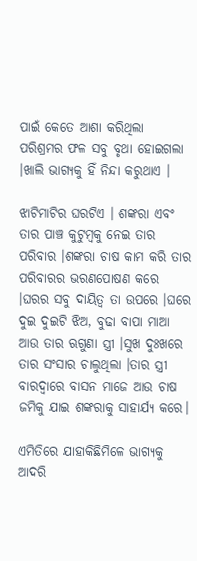ପାଇଁ କେତେ ଆଶା କରିଥିଲା ପରିଶ୍ରମର ଫଳ ସବୁ ବୃଥା ହୋଇଗଲା ।ଖାଲି ଭାଗ୍ୟକୁ ହିଁ ନିନ୍ଦା କରୁଥାଏ ।

ଝାଟିମାଟିର ଘରଟିଏ । ଶଙ୍କରା ଏବଂ ତାର ପାଞ୍ଚ କୁଟୁମ୍ବକୁ ନେଇ ତାର ପରିବାର ।ଶଙ୍କରା ଚାଷ କାମ କରି ତାର ପରିବାରର ଭରଣପୋଷଣ କରେ ।ଘରର ସବୁ ଦାୟିତ୍ବ ତା ଉପରେ ।ଘରେ ଦୁଇ ଦୁଇଟି ଝିଅ, ବୁଢା ବାପା ମାଆ ଆଉ ତାର ଋଗୁଣା ସ୍ତ୍ରୀ ।ସୁଖ ଦୁଃଖରେ ତାର ସଂସାର ଚାଲୁଥିଲା ।ତାର ସ୍ତ୍ରୀ ବାରଦ୍ବାରେ ବାସନ ମାଜେ ଆଉ ଚାଷ ଜମିକୁ ଯାଇ ଶଙ୍କରାକୁ ସାହାର୍ଯ୍ୟ କରେ।

ଏମିତିରେ ଯାହାକିଛିମିଳେ ଭାଗ୍ୟକୁ ଆଦରି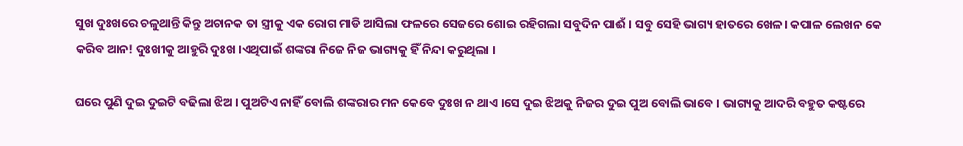ସୁଖ ଦୁଃଖରେ ଚଳୁଥାନ୍ତି କିନ୍ତୁ ଅଚାନକ ତା ସ୍ତ୍ରୀକୁ ଏକ ରୋଗ ମାଡି ଆସିଲା ଫଳରେ ସେଜରେ ଶୋଇ ରହିଗଲା ସବୁଦିନ ପାଈଁ । ସବୁ ସେହି ଭାଗ୍ୟ ହାତରେ ଖେଳ। କପାଳ ଲେଖନ କେ କରିବ ଆନ! ଦୁଃଖୀକୁ ଆହୁରି ଦୁଃଖ ।ଏଥିପାଇଁ ଶଙ୍କରା ନିଜେ ନିଜ ଭାଗ୍ୟକୁ ହିଁ ନିନ୍ଦା କରୁଥିଲା ।

ଘରେ ପୁଣି ଦୁଇ ଦୁଇଟି ବଢିଲା ଝିଅ । ପୁଅଟିଏ ନାହିଁ ବୋଲି ଶଙ୍କରାର ମନ କେବେ ଦୁଃଖ ନ ଥାଏ ।ସେ ଦୁଇ ଝିଅକୁ ନିଜର ଦୁଇ ପୁଅ ବୋଲି ଭାବେ । ଭାଗ୍ୟକୁ ଆଦରି ବହୁତ କଷ୍ଟରେ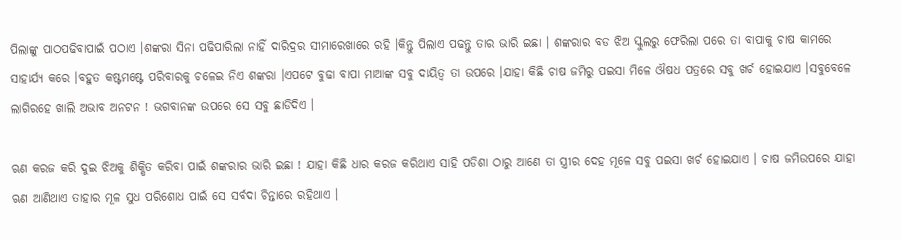ପିଲାଙ୍କୁ ପାଠପଢିବାପାଇଁ ପଠାଏ ।ଶଙ୍କରା ସିନା ପଢିପାରିଲା ନାହିଁ ଦାରିଦ୍ରର ସୀମାରେଖାରେ ରହି ।କିନ୍ତୁ ପିଲାଏ ପଢନ୍ତୁ ତାର ଭାରି ଇଛା । ଶଙ୍କରାର ବଡ ଝିଅ ସ୍କୁଲରୁ ଫେରିଲା ପରେ ତା ବାପାକୁ ଚାଷ କାମରେ ସାହାର୍ଯ୍ୟ କରେ ।ବହୁତ କଷ୍ଟମଷ୍ଟେ ପରିବାରକୁ ଚଳେଇ ନିଏ ଶଙ୍କରା ।ଏପଟେ ବୁଢା ବାପା ମାଆଙ୍କ ସବୁ ଦାୟିତ୍ବ ତା ଉପରେ ।ଯାହା କିଛି ଚାଷ ଜମିରୁ ପଇସା ମିଳେ ଔଷଧ ପତ୍ରରେ ସବୁ ଖର୍ଚ ହୋଇଯାଏ ।ସବୁବେଳେ ଲାଗିରହେ ଖାଲି ଅଭାବ ଅନଟନ ! ଭଗବାନଙ୍କ ଉପରେ ସେ ସବୁ ଛାଡିଦିଏ ।

ଋଣ କରଜ କରି ଦୁଇ ଝିଅକୁ ଶିକ୍ଷିତ କରିବା ପାଇଁ ଶଙ୍କରାର ଭାରି ଇଛା ! ଯାହା କିଛି ଧାର କରଜ କରିଥାଏ ସାହି ପଡିଶା ଠାରୁ ଆଣେ ତା ସ୍ତ୍ରୀର ଦେହ ମୂଳେ ସବୁ ପଇସା ଖର୍ଚ ହୋଇଯାଏ । ଚାଷ ଜମିଉପରେ ଯାହା ଋଣ ଆଣିଥାଏ ତାହାର ମୂଳ ସୁଧ ପରିଶୋଧ ପାଇଁ ସେ ସର୍ବଦା ଚିନ୍ତାରେ ରହିଥାଏ ।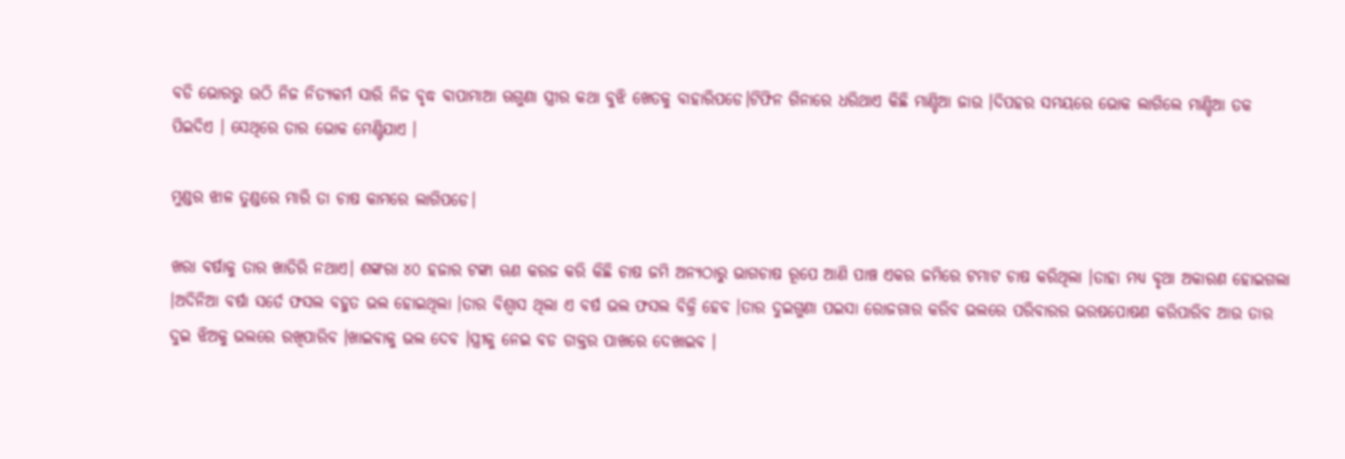ବଡି ଭୋରରୁ ଉଠି ନିଜ ନିତ୍ୟକର୍ମ ସାରି ନିଜ ବୃଦ୍ଧ ବାପାମାଆ ଋଗୁଣା ସ୍ତ୍ରୀର କଥା ବୁଝି ଖେତକୁ ବାହାରିପଡେ।ଟିଫିନ ଗିନାରେ ଧରିଥାଏ କିଛି ମାଣ୍ଡିଆ ଜାଉ ।ଦିପହର ସମୟରେ ଭୋକ ଲାଗିଲେ ମାଣ୍ଡିଆ ତକ ପିଇଦିଏ । ସେଥିରେ ତାର ଭୋକ ମେଣ୍ଟିଯାଏ ।

ମୁଣ୍ଡର ଝାଳ ତୁଣ୍ଡରେ ମାରି ତା ଚାଷ କାମରେ ଲାଗିପଡେ।

ଖରା ବର୍ଷାକୁ ତାର ଖାତିରି ନଥାଏ। ଶଙ୍କରା ୪୦ ହଜାର ଟଙ୍କା ଋଣ କରଜ କରି କିଛି ଚାଷ ଜମି ଅନ୍ୟଠାରୁ ଭାଗଚାଷ ରୂପେ ଆଣି ପାଞ୍ଚ ଏକର ଜମିରେ ଟମାଟ ଚାଷ କରିଥିଲା ।ତାହା ମଧ୍ୟ ବୃଥା ଅକାରଣ ହୋଇଗଲା ।ଅଦିନିଆ ବର୍ଷା ସର୍ତେ ଫସଲ ବହୁତ ଭଲ ହୋଇଥିଲା ।ତାର ବିଶ୍ବାସ ଥିଲା ଏ ବର୍ଷ ଭଲ ଫସଲ ବିକ୍ରି ହେବ ।ତାର ଦୁଇଗୁଣା ପଇସା ରୋଜଗାର କରିବ ଭଲରେ ପରିବାରର ଭରଷପୋଷଣ କରିପାରିବ ଆଉ ତାର ଦୁଇ ଝିଅକୁ ଭଲରେ ରଖିପାରିବ ।ଖାଇବାକୁ ଭଲ ଦେବ ।ସ୍ତ୍ରୀକୁ ନେଇ ବଡ ଡାକ୍ତର ପାଖରେ ଦେଖାଇବ ।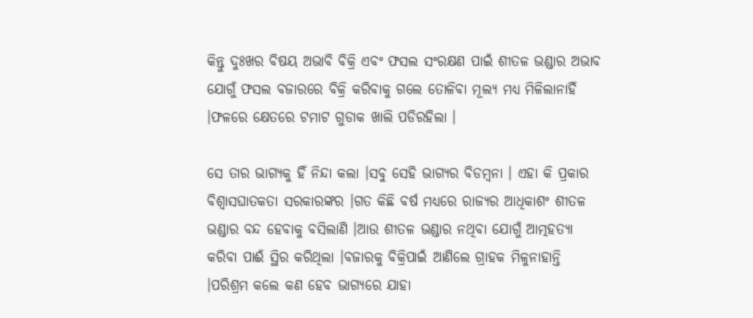କିନ୍ତୁ ଦୁଃଖର ବିଷୟ ଅଭାବି ବିକ୍ରି ଏବଂ ଫସଲ ସଂରକ୍ଷଣ ପାଇଁ ଶୀତଳ ଭଣ୍ଡାର ଅଭାବ ଯୋଗୁଁ ଫସଲ ବଜାରରେ ବିକ୍ରି କରିବାକୁ ଗଲେ ତୋଳିବା ମୂଲ୍ୟ ମଧ୍ୟ ମିଳିଲାନାହିଁ ।ଫଳରେ କ୍ଷେତରେ ଟମାଟ ଗୁଡାକ ଖାଲି ପଡିରହିଲା ।

ସେ ତାର ଭାଗ୍ୟକୁ ହିଁ ନିନ୍ଦା କଲା ।ସବୁ ସେହି ଭାଗ୍ୟର ବିଡମ୍ବନା । ଏହା କି ପ୍ରକାର ବିଶ୍ବାସଘାତକତା ସରକାରଙ୍କର ।ଗତ କିଛି ବର୍ଷ ମଧ୍ୟରେ ରାଜ୍ୟର ଆଧିକାଶଂ ଶୀତଳ ଭଣ୍ଡାର ବନ୍ଦ ହେବାକୁ ବସିଲାଣି ।ଆଉ ଶୀତଳ ଭଣ୍ଡାର ନଥିବା ଯୋଗୁଁ ଆତ୍ମହତ୍ୟା କରିବା ପାଈଁ ସ୍ଥିର କରିଥିଲା ।ବଜାରକୁ ବିକ୍ରିପାଇଁ ଆଣିଲେ ଗ୍ରାହକ ମିଳୁନାହାନ୍ତି ।ପରିଶ୍ରମ କଲେ କଣ ହେବ ଭାଗ୍ୟରେ ଯାହା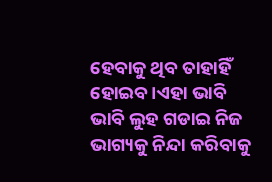ହେବାକୁ ଥିବ ତାହାହିଁ ହୋଇବ ।ଏହା ଭାବି ଭାବି ଲୁହ ଗଡାଇ ନିଜ ଭାଗ୍ୟକୁ ନିନ୍ଦା କରିବାକୁ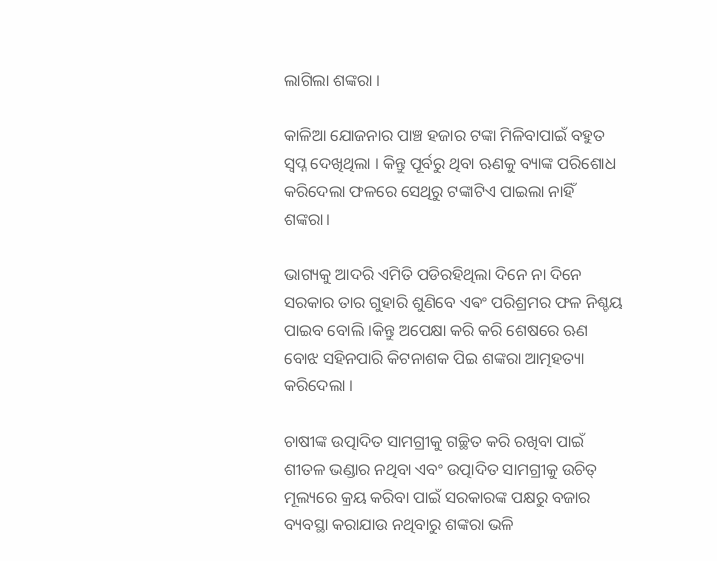ଲାଗିଲା ଶଙ୍କରା ।

କାଳିଆ ଯୋଜନାର ପାଞ୍ଚ ହଜାର ଟଙ୍କା ମିଳିବାପାଇଁ ବହୁତ ସ୍ବପ୍ନ ଦେଖିଥିଲା । କିନ୍ତୁ ପୂର୍ବରୁ ଥିବା ଋଣକୁ ବ୍ୟାଙ୍କ ପରିଶୋଧ କରିଦେଲା ଫଳରେ ସେଥିରୁ ଟଙ୍କାଟିଏ ପାଇଲା ନାହିଁ ଶଙ୍କରା।

ଭାଗ୍ୟକୁ ଆଦରି ଏମିତି ପଡିରହିଥିଲା ଦିନେ ନା ଦିନେ ସରକାର ତାର ଗୁହାରି ଶୁଣିବେ ଏଵଂ ପରିଶ୍ରମର ଫଳ ନିଶ୍ଚୟ ପାଇବ ବୋଲି ।କିନ୍ତୁ ଅପେକ୍ଷା କରି କରି ଶେଷରେ ଋଣ ବୋଝ ସହିନପାରି କିଟନାଶକ ପିଇ ଶଙ୍କରା ଆତ୍ମହତ୍ୟା କରିଦେଲା ।

ଚାଷୀଙ୍କ ଉତ୍ପାଦିତ ସାମଗ୍ରୀକୁ ଗଚ୍ଛିତ କରି ରଖିବା ପାଇଁ ଶୀତଳ ଭଣ୍ଡାର ନଥିବା ଏବଂ ଉତ୍ପାଦିତ ସାମଗ୍ରୀକୁ ଉଚିତ୍ ମୂଲ୍ୟରେ କ୍ରୟ କରିବା ପାଇଁ ସରକାରଙ୍କ ପକ୍ଷରୁ ବଜାର ବ୍ୟବସ୍ଥା କରାଯାଉ ନଥିବାରୁ ଶଙ୍କରା ଭଳି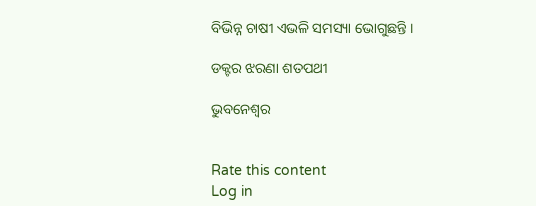ବିଭିନ୍ନ ଚାଷୀ ଏଭଳି ସମସ୍ୟା ଭୋଗୁଛନ୍ତି ।

ଡକ୍ଟର ଝରଣା ଶତପଥୀ

ଭୁବନେଶ୍ବର


Rate this content
Log in